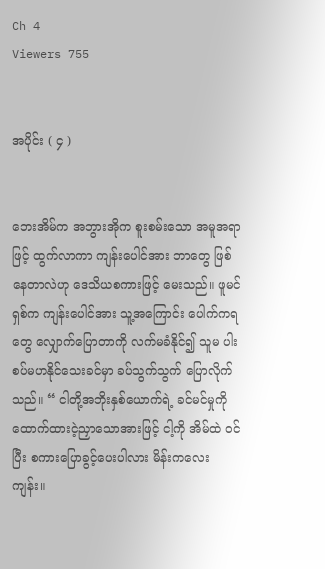Ch 4
Viewers 755


အပိုင်း ( ၄ )


ဘေးအိမ်က အဘွားအိုက စူးစမ်းသော အမူအရာဖြင့် ထွက်လာကာ ကျန်းပေါင်အား ဘာတွေ ဖြစ်နေတာလဲဟု ဒေသိယစကားဖြင့် မေးသည်။ ဖူမင်ရှစ်က ကျန်းပေါင်အား သူ့အကြောင်း ပေါက်ကရတွေ လျှောက်ပြောတာကို လက်မခံနိုင်၍ သူမ ပါးစပ်မဟ‌နိုင်သေးခင်မှာ ခပ်သွက်သွက် ပြောလိုက်သည်။ “ ငါတို့အဘိုးနှစ်ယောက်ရဲ့ ခင်မင်မှုကို ထောက်ထားငဲ့ညှာသောအားဖြင့် ငါ့ကို အိမ်ထဲ ဝင်ပြီး စကားပြောခွင့်ပေးပါလား မိန်းကလေးကျန်း။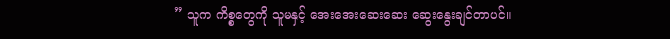” သူက ကိစ္စတွေကို သူမနှင့် အေးအေးဆေးဆေး ဆွေးနွေးချင်တာပင်။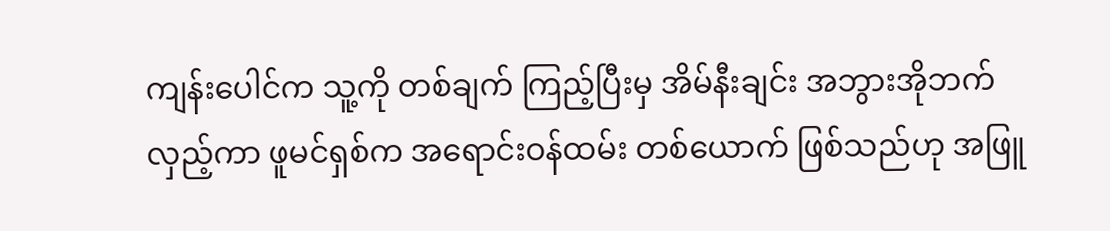ကျန်းပေါင်က သူ့ကို တစ်ချက် ကြည့်ပြီးမှ အိမ်နီးချင်း အဘွားအိုဘက် လှည့်ကာ ဖူမင်ရှစ်က အရောင်းဝန်ထမ်း တစ်ယောက် ဖြစ်သည်ဟု အဖြူ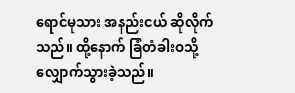ရောင်မုသား အနည်းငယ် ဆိုလိုက်သည်။ ထို့နောက် ခြံတံခါးဝသို့ လျှောက်သွားခဲ့သည်။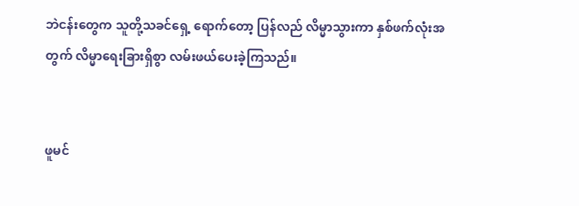ဘဲငန်းတွေက သူတို့‌သခင်ရှေ့ ရောက်တော့ ပြန်လည် လိမ္မာသွားကာ နှစ်ဖက်လုံးအတွက် လိမ္မာရေးခြားရှိစွာ လမ်းဖယ်ပေးခဲ့ကြသည်။


ဖူမင်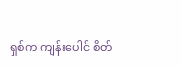ရှစ်က ကျန်းပေါင် စိတ်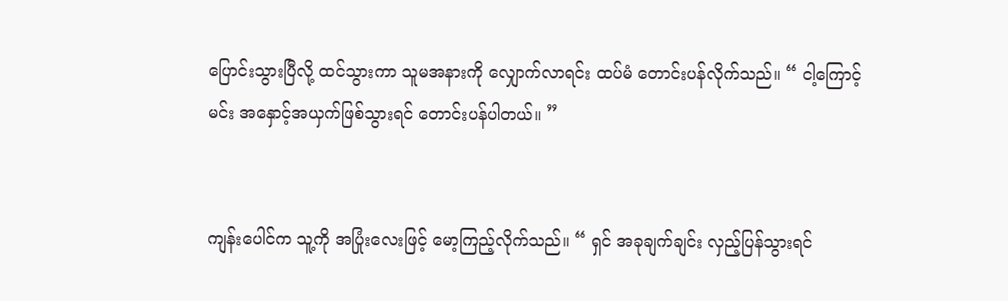ပြောင်းသွားပြီလို့ ထင်သွားကာ သူမအနားကို လျှောက်လာရင်း ထပ်မံ တောင်းပန်လိုက်သည်။ “ ငါ့ကြောင့် မင်း အနှောင့်အယှက်ဖြစ်သွားရင် တောင်းပန်ပါတယ်။ ”


ကျန်းပေါင်က သူ့ကို အပြုံးလေးဖြင့် မော့ကြည့်လိုက်သည်။ “ ရှင် အခုချက်ချင်း လှည့်ပြန်သွားရင်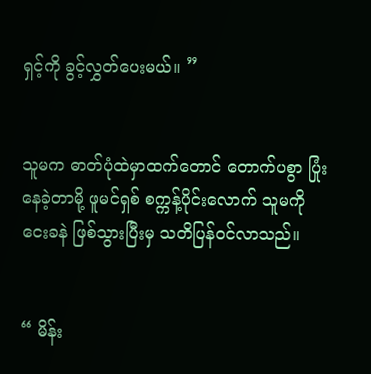ရှင့်ကို ခွင့်လွှတ်ပေးမယ်။ ”


သူမက ဓာတ်ပုံထဲမှာထက်တောင် တောက်ပစွာ ပြုံးနေခဲ့တာမို့ ဖူမင်ရှစ် စက္ကန့်ပိုင်းလောက် ‌သူမကို ငေးခနဲ ဖြစ်သွားပြီးမှ သတိပြန်ဝင်လာသည်။


“ မိန်း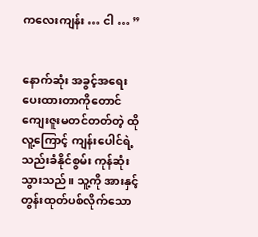ကလေးကျန်း … ငါ … ”


နောက်ဆုံး အခွင့်အရေး ပေးထားတာကိုတောင် ကျေးဇူးမတင်တတ်တဲ့ ထိုလူ့ကြောင့် ကျန်းပေါင်ရဲ့ သည်းခံနိုင်စွမ်း ကုန်ဆုံးသွားသည်။ သူ့ကို အားနှင့် တွန်းထုတ်ပစ်လိုက်သော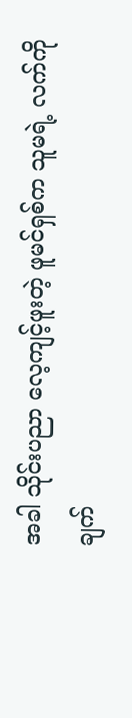အခါ သိုင်းပညာ လေ့ကျင့်ဖူးတဲ့ ဖူမင်ရှစ်က သူမရဲ့ လက်ကို ချက်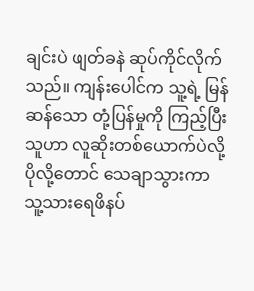ချင်းပဲ ဖျတ်ခနဲ ဆုပ်ကိုင်လိုက်သည်။ ကျန်းပေါင်က သူ့ရဲ့ မြန်ဆန်သော တုံ့ပြန်မှုကို ကြည့်ပြီး သူဟာ လူဆိုးတစ်ယောက်ပဲလို့ ပိုလို့တောင် သေချာသွားကာ သူ့သားရေဖိနပ်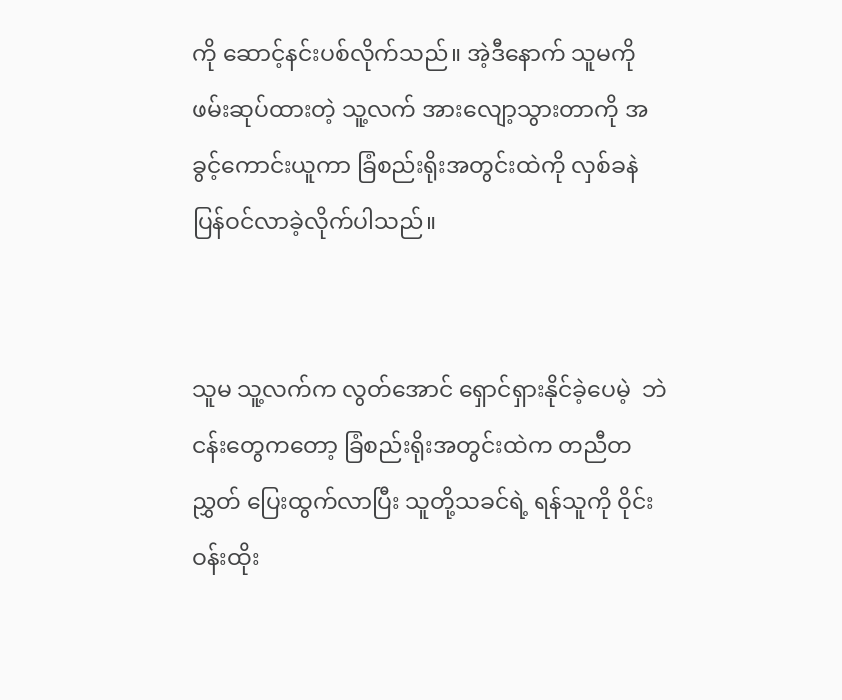ကို ဆောင့်နင်းပစ်လိုက်သည်။ အဲ့ဒီနောက် သူမကို ဖမ်းဆုပ်ထားတဲ့ သူ့လက် အားလျော့သွားတာကို အခွင့်ကောင်းယူကာ ခြံစည်းရိုးအတွင်းထဲကို လှစ်ခနဲ ပြန်ဝင်လာခဲ့လိုက်ပါသည်။


သူမ သူ့လက်က လွတ်အောင် ရှောင်ရှားနိုင်ခဲ့ပေမဲ့  ဘဲငန်းတွေကတော့ ခြံစည်းရိုးအတွင်းထဲက တညီတညွှတ် ပြေးထွက်လာပြီး သူတို့သခင်ရဲ့ ရန်သူကို ဝိုင်းဝန်းထိုး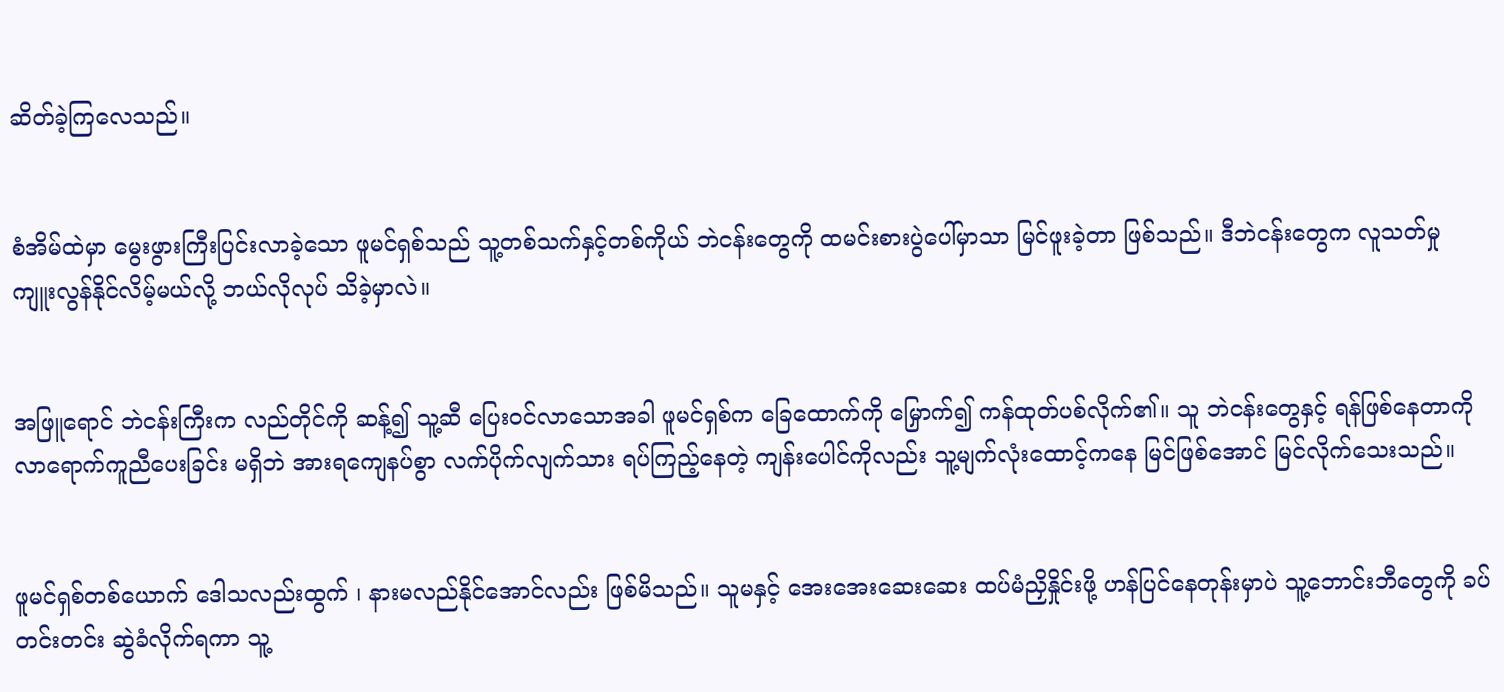ဆိတ်ခဲ့ကြလေသည်။


စံအိမ်ထဲမှာ မွေးဖွားကြီးပြင်းလာခဲ့သော ဖူမင်ရှစ်သည် သူ့တစ်သက်နှင့်တစ်ကိုယ် ဘဲငန်းတွေကို ထမင်းစားပွဲပေါ်မှာသာ မြင်ဖူးခဲ့တာ ဖြစ်သည်။ ဒီဘဲငန်းတွေက လူသတ်မှု ကျူးလွန်နိုင်လိမ့်မယ်လို့ ဘယ်လိုလုပ် သိခဲ့မှာလဲ။


အဖြူရောင် ဘဲငန်းကြီးက လည်တိုင်ကို ဆန့်၍ သူ့ဆီ ပြေးဝင်လာသောအခါ ဖူမင်ရှစ်က ခြေထောက်ကို မြှောက်၍ ကန်ထုတ်ပစ်လိုက်၏။ သူ ဘဲငန်းတွေနှင့် ရန်ဖြစ်နေတာကို လာရောက်ကူညီပေးခြင်း မရှိဘဲ အားရကျေနပ်စွာ လက်ပိုက်လျက်သား ရပ်ကြည့်နေတဲ့ ကျန်းပေါင်ကိုလည်း သူ့မျက်လုံးထောင့်ကနေ မြင်ဖြစ်အောင် မြင်လိုက်သေးသည်။


ဖူမင်ရှစ်တစ်ယောက် ဒေါသလည်းထွက် ၊ နားမလည်နိုင်အောင်လည်း ဖြစ်မိသည်။ သူမနှင့် အေးအေးဆေးဆေး ထပ်မံညှိနှိုင်းဖို့ ဟန်ပြင်နေတုန်းမှာပဲ သူ့ဘောင်းဘီတွေကို ခပ်တင်းတင်း ဆွဲခံလိုက်ရကာ သူ့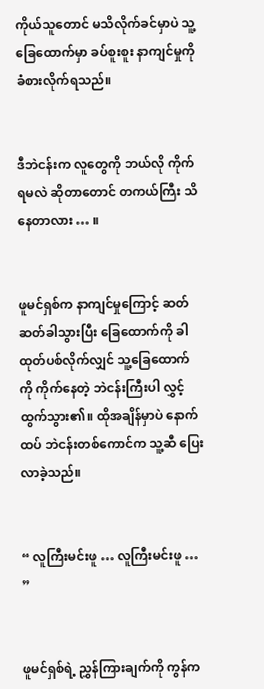ကိုယ်သူတောင် မသိလိုက်ခင်မှာပဲ သူ့ခြေထောက်မှာ ခပ်စူးစူး နာကျင်မှုကို ခံစားလိုက်ရသည်။


ဒီဘဲငန်းက လူတွေကို ဘယ်လို ကိုက်ရမလဲ ဆိုတာတောင် တကယ်ကြီး သိနေတာလား … ။


ဖူမင်ရှစ်က နာကျင်မှုကြောင့် ဆတ်ဆတ်ခါသွားပြီး ခြေထောက်ကို ခါထုတ်ပစ်လိုက်လျှင် သူ့ခြေထောက်ကို ကိုက်နေတဲ့ ဘဲငန်းကြီးပါ လွှင့်ထွက်သွား၏။ ထိုအချိန်မှာပဲ နောက်ထပ် ဘဲငန်းတစ်ကောင်က သူ့ဆီ ပြေးလာခဲ့သည်။


“ လူကြီးမင်းဖူ … လူကြီးမင်းဖူ … ”


ဖူမင်ရှစ်ရဲ့ ညွှန်ကြားချက်ကို ကွန်က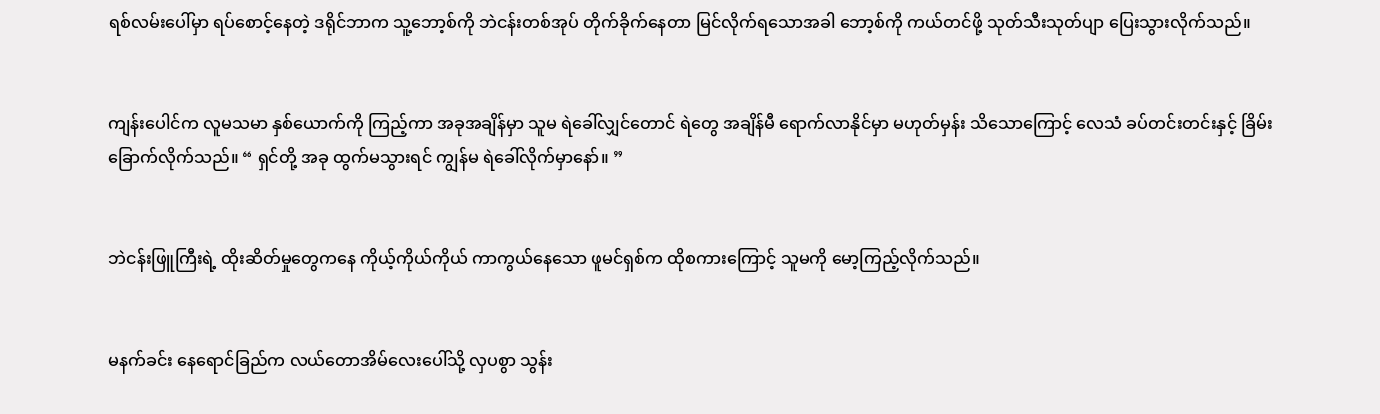ရစ်လမ်းပေါ်မှာ ရပ်စောင့်နေတဲ့ ဒရိုင်ဘာက သူ့ဘော့စ်ကို ဘဲငန်းတစ်အုပ် တိုက်ခိုက်နေတာ မြင်လိုက်ရသောအခါ ဘော့စ်ကို ကယ်တင်ဖို့ သုတ်သီးသုတ်ပျာ ပြေးသွားလိုက်သည်။


ကျန်းပေါင်က လူမသမာ နှစ်ယောက်ကို ကြည့်ကာ အခုအချိန်မှာ သူမ ရဲခေါ်လျှင်တောင် ရဲတွေ အချိန်မီ ရောက်လာနိုင်မှာ မဟုတ်မှန်း သိသောကြောင့် လေသံ ခပ်တင်းတင်းနှင့် ခြိမ်းခြောက်လိုက်သည်။ “ ရှင်တို့ အခု ထွက်မသွားရင် ကျွန်မ ရဲခေါ်လိုက်မှာနော်။ ”


ဘဲငန်းဖြူကြီးရဲ့ ထိုးဆိတ်မှုတွေကနေ ကိုယ့်ကိုယ်ကိုယ် ကာကွယ်နေသော ဖူမင်ရှစ်က ထိုစကားကြောင့် သူမကို မော့ကြည့်လိုက်သည်။


မနက်ခင်း နေရောင်ခြည်က လယ်တောအိမ်လေးပေါ်သို့ လှပစွာ သွန်း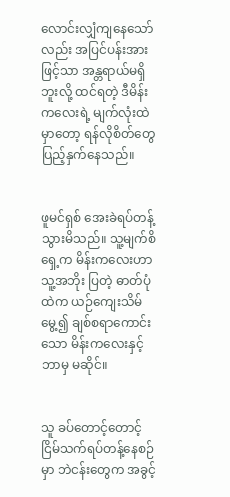လောင်းလျှံကျနေသော်လည်း အပြင်ပန်းအားဖြင့်သာ အန္တရာယ်မရှိဘူးလို့ ထင်ရတဲ့ ဒီမိန်းကလေးရဲ့ မျက်လုံးထဲမှာတော့ ရန်လိုစိတ်တွေ ပြည့်နှက်နေသည်။


ဖူမင်ရှစ် အေးခဲရပ်တန့်သွားမိသည်။ သူ့မျက်စိရှေ့က မိန်းကလေးဟာ သူ့အဘိုး ပြတဲ့ ဓာတ်ပုံထဲက ယဉ်ကျေးသိမ်မွေ့၍ ချစ်စရာကောင်းသော မိန်းကလေးနှင့် ဘာမှ မဆိုင်။


သူ ခပ်တောင့်တောင့် ငြိမ်သက်ရပ်တန့်နေစဉ်မှာ ဘဲငန်းတွေက အခွင့်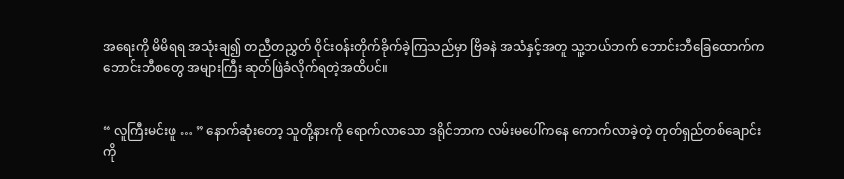အရေးကို မိမိရရ အသုံးချ၍ တညီတညွှတ် ဝိုင်းဝန်းတိုက်ခိုက်ခဲ့ကြသည်မှာ ဗြိခနဲ အသံနှင့်အတူ သူ့ဘယ်ဘက် ဘောင်းဘီခြေထောက်က ဘောင်းဘီစတွေ အများကြီး ဆုတ်ဖြဲခံလိုက်ရတဲ့အထိပင်။


“ လူကြီးမင်းဖူ … ” နောက်ဆုံးတော့ သူတို့နားကို ရောက်လာသော ဒရိုင်ဘာက လမ်းမပေါ်ကနေ ကောက်လာခဲ့တဲ့ တုတ်ရှည်တစ်ချောင်းကို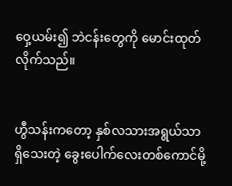ဝှေ့ယမ်း၍ ဘဲငန်းတွေကို မောင်းထုတ်လိုက်သည်။


ဟွီသန်းကတော့ နှစ်လသားအရွယ်သာ ရှိသေးတဲ့ ခွေးပေါက်လေးတစ်ကောင်မို့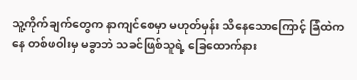သူ့ကိုက်ချက်တွေက နာကျင်စေမှာ မဟုတ်မှန်း သိနေသောကြောင့် ခြံထဲကနေ တစ်ဖဝါးမှ မခွာဘဲ သခင်ဖြစ်သူရဲ့ ခြေထောက်နား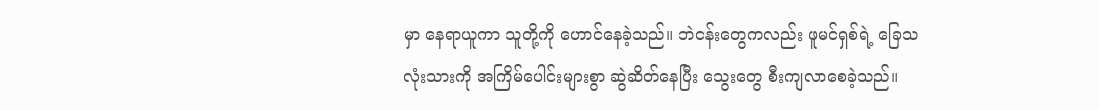မှာ နေရာယူကာ သူတို့ကို ဟောင်နေခဲ့သည်။ ဘဲငန်းတွေကလည်း ဖူမင်ရှစ်ရဲ့ ခြေသလုံးသားကို အကြိမ်ပေါင်းများစွာ ဆွဲဆိတ်နေပြီး သွေးတွေ စီးကျလာစေခဲ့သည်။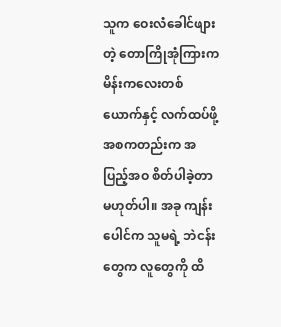သူက ဝေးလံခေါင်ဖျားတဲ့ တောကြိုအုံကြားက မိန်းကလေးတစ်ယောက်နှင့် လက်ထပ်ဖို့ အစကတည်းက အပြည့်အဝ စိတ်ပါခဲ့တာ မဟုတ်ပါ။ အခု ကျန်းပေါင်က သူမရဲ့ ဘဲငန်းတွေက လူတွေကို ထိ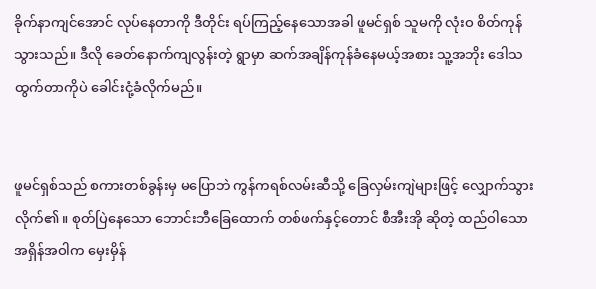ခိုက်နာကျင်အောင် လုပ်နေတာကို ဒီတိုင်း ရပ်ကြည့်နေသောအခါ ဖူမင်ရှစ် သူမကို လုံးဝ စိတ်ကုန်သွားသည်။ ဒီလို ခေတ်‌နောက်ကျလွန်းတဲ့ ရွာမှာ ဆက်အချိန်ကုန်ခံနေမယ့်အစား သူ့အဘိုး ဒေါသထွက်တာကိုပဲ ခေါင်းငုံ့ခံလိုက်မည်။


ဖူမင်ရှစ်သည် စကားတစ်ခွန်းမှ မပြောဘဲ ကွန်ကရစ်လမ်းဆီသို့ ခြေလှမ်းကျဲများဖြင့် လျှောက်သွားလိုက်၏။ စုတ်ပြဲနေသော ဘောင်းဘီခြေထောက် တစ်ဖက်နှင့်တောင် စီအီးအို ဆိုတဲ့ ထည်ဝါသော အရှိန်အဝါက မှေးမှိန်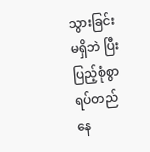သွားခြင်း မရှိဘဲ ပြီးပြည့်စုံစွာ ရပ်တည်နေ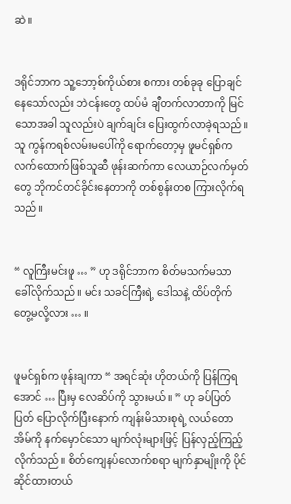ဆဲ။


ဒရိုင်ဘာက သူ့ဘော့စ်ကိုယ်စား စကား တစ်ခုခု ပြောချင်နေသော်လည်း ဘဲငန်းတွေ ထပ်မံ ချီတက်လာတာကို မြင်သောအခါ သူလည်းပဲ ချက်ချင်း ပြေးထွက်လာခဲ့ရသည်။ သူ ကွန်ကရစ်လမ်းမပေါ်ကို ရောက်တော့မှ ဖူမင်ရှစ်က လက်ထောက်ဖြစ်သူဆီ ဖုန်းဆက်ကာ လေယာဉ်လက်မှတ်တွေ ဘိုကင်တင်ခိုင်းနေတာကို တစ်စွန်းတစ ကြားလိုက်ရသည်။


“ လူကြီးမင်းဖူ … ” ဟု ဒရိုင်ဘာက စိတ်မသက်မသာ ခေါ်လိုက်သည်။ မင်း သခင်ကြီးရဲ့ ဒေါသနဲ့ ထိပ်တိုက် တွေ့မလို့လား … ။


ဖူမင်ရှစ်က ဖုန်းချကာ “ အရင်ဆုံး ဟိုတယ်ကို ပြန်ကြရအောင် … ပြီးမှ လေဆိပ်ကို သွားမယ်။ ” ဟု ခပ်ပြတ်ပြတ် ပြောလိုက်ပြီးနောက် ကျန်းမိသားစုရဲ့ လယ်တောအိမ်ကို နက်မှောင်သော မျက်လုံးများဖြင့် ပြန်လှည့်ကြည့်လိုက်သည်။ စိတ်ကျေနပ်လောက်စရာ မျက်နှာမျိုးကို ပိုင်ဆိုင်ထားတယ်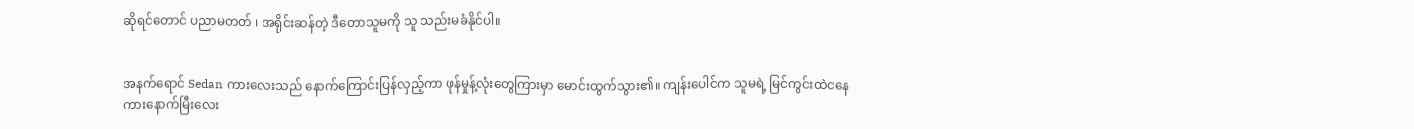ဆိုရင်တောင် ပညာမတတ် ၊ အရိုင်းဆန်တဲ့ ဒီတောသူမကို သူ သည်းမခံနိုင်ပါ။


အနက်ရောင် Sedan ကားလေးသည် နောက်ကြောင်းပြန်လှည့်ကာ ဖုန်မှုန့်လုံးတွေကြားမှာ မောင်းထွက်သွား၏။ ကျန်းပေါင်က သူမရဲ့ မြင်ကွင်းထဲငနေ ကားနောက်မြီးလေး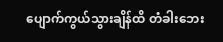ပျောက်ကွယ်သွားချိန်ထိ တံခါးဘေး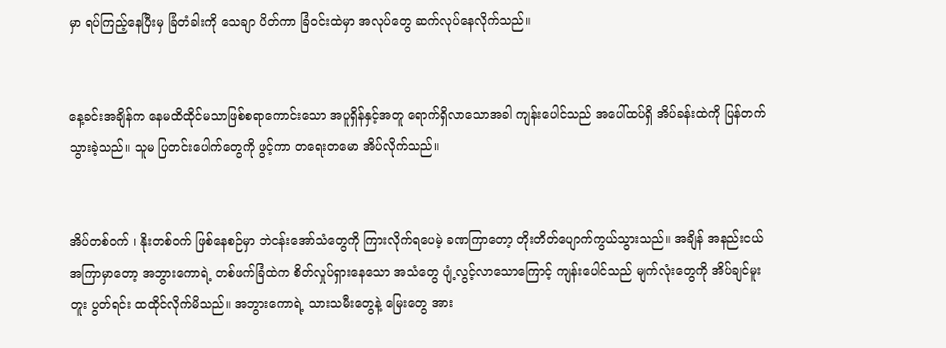မှာ ရပ်ကြည့်နေပြီးမှ ခြံတံခါးကို သေချာ ပိတ်ကာ ခြံဝင်းထဲမှာ အလုပ်တွေ ဆက်လုပ်နေလိုက်သည်။


နေ့ခင်းအချိန်က နေမထိထိုင်မသာဖြစ်စရာကောင်းသော အပူရှိန်နှင့်အတူ ရောက်ရှိလာသောအခါ ကျန်းပေါင်သည် အပေါ်ထပ်ရှိ အိပ်ခန်းထဲကို ပြန်တက်သွားခဲ့သည်။ သူမ ပြတင်းပေါက်တွေကို ဖွင့်ကာ တရေးတမော အိပ်လိုက်သည်။


အိပ်တစ်ဝက် ၊ နိုးတစ်ဝက် ဖြစ်နေစဉ်မှာ ဘဲငန်းအော်သံတွေကို ကြားလိုက်ရပေမဲ့ ခဏကြာတော့ တိုးတိတ်ပျောက်ကွယ်သွားသည်။ အချိန် အနည်းငယ် အကြာမှာတော့ အဘွားကောရဲ့ တစ်ဖက်ခြံထဲက စိတ်လှုပ်ရှားနေသော အသံတွေ ပျံ့လွင့်လာသောကြောင့် ကျန်းပေါင်သည် မျက်လုံးတွေကို အိပ်ချင်မူးတူး ပွတ်ရင်း ထထိုင်လိုက်မိသည်။ အဘွားကောရဲ့ သားသမီးတွေနဲ့ မြေးတွေ အား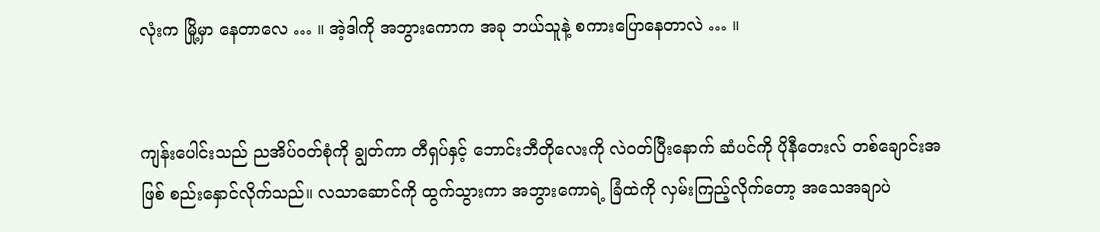လုံးက မြို့မှာ နေတာလေ … ။ အဲ့ဒါကို အဘွားကောက အခု ဘယ်သူနဲ့ စကားပြောနေတာလဲ … ။


ကျန်းပေါင်းသည် ညအိပ်ဝတ်စုံကို ချွတ်ကာ တီရှပ်နှင့် ဘောင်းဘီတိုလေးကို လဲဝတ်ပြီးနောက် ဆံပင်ကို ပိုနီတေးလ် တစ်ချောင်းအဖြစ် စည်းနှောင်လိုက်သည်။ လသာဆောင်ကို ထွက်သွားကာ အဘွားကောရဲ့ ခြံထဲကို လှမ်းကြည့်လိုက်တော့ အသေအချာပဲ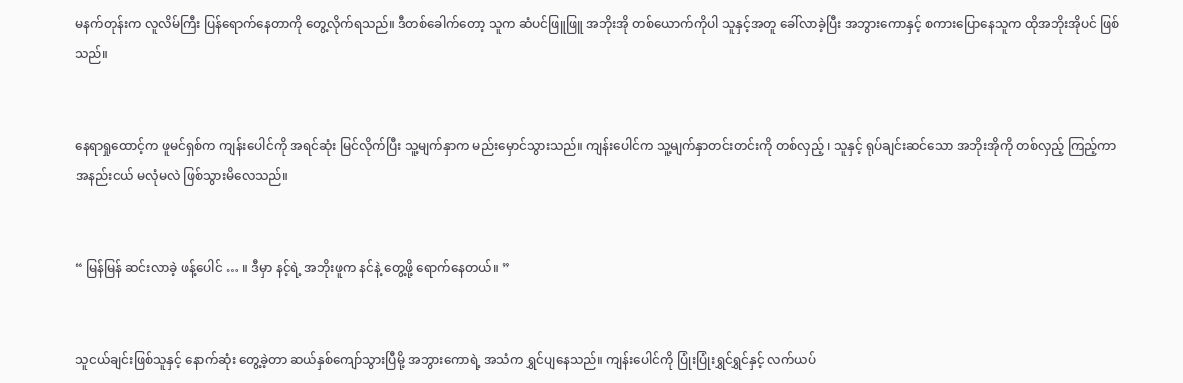မနက်တုန်းက လူလိမ်ကြီး ပြန်ရောက်နေတာကို တွေ့လိုက်ရသည်။ ဒီတစ်ခေါက်တော့ သူက ဆံပင်ဖြူဖြူ အဘိုးအို တစ်ယောက်ကိုပါ သူနှင့်အတူ ခေါ်လာခဲ့ပြီး အဘွားကောနှင့် စကားပြောနေသူက ထိုအဘိုးအိုပင် ဖြစ်သည်။


နေရာရှုထောင့်က ဖူမင်ရှစ်က ကျန်းပေါင်ကို အရင်ဆုံး မြင်လိုက်ပြီး သူ့မျက်နှာက မည်းမှောင်သွားသည်။ ကျန်းပေါင်က သူ့မျက်နှာတင်းတင်းကို တစ်လှည့် ၊ သူနှင့် ရုပ်ချင်းဆင်သော အဘိုးအိုကို တစ်လှည့် ကြည့်ကာ အနည်းငယ် မလုံမလဲ ဖြစ်သွားမိလေသည်။


“ မြန်မြန် ဆင်းလာခဲ့ ဖန့်ပေါင် … ။ ဒီမှာ နင့်ရဲ့ အဘိုးဖူက နင်နဲ့ တွေ့ဖို့ ရောက်နေတယ်။ ”


သူငယ်ချင်းဖြစ်သူနှင့် နောက်ဆုံး‌ တွေ့ခဲ့တာ ဆယ်နှစ်ကျော်သွားပြီမို့ အဘွားကောရဲ့ အသံက ရွှင်ပျနေသည်။ ကျန်းပေါင်ကို ပြုံးပြုံးရွှင်ရွှင်နှင့် လက်ယပ်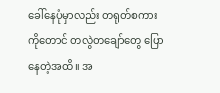ခေါ်နေပုံမှာလည်း တရုတ်စကားကိုတောင် တလွဲတချော်တွေ ပြောနေတဲ့အထိ။ အ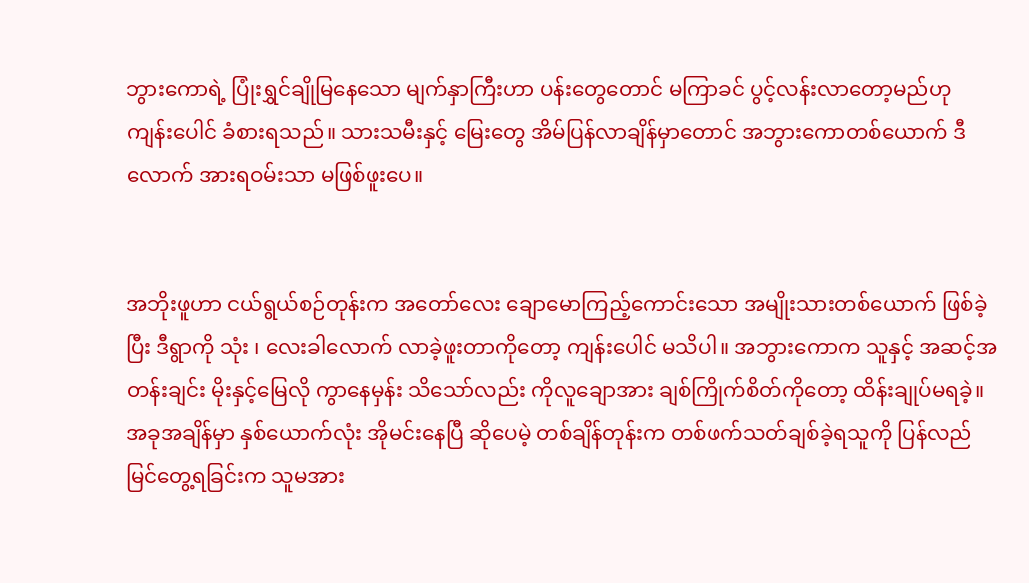ဘွားကောရဲ့ ပြုံးရွှင်ချိုမြနေသော မျက်နှာကြီးဟာ ပန်းတွေတောင် မကြာခင် ပွင့်လန်းလာတော့မည်ဟု ကျန်းပေါင် ခံစားရသည်။ သားသမီးနှင့် မြေးတွေ အိမ်ပြန်လာချိန်မှာတောင် အဘွားကောတစ်ယောက် ဒီလောက် အားရဝမ်းသာ မဖြစ်ဖူးပေ။


အဘိုးဖူဟာ ငယ်ရွယ်စဉ်တုန်းက အတော်လေး ချောမောကြည့်ကောင်းသော အမျိုးသားတစ်ယောက် ဖြစ်ခဲ့ပြီး ဒီရွာကို သုံး ၊ လေးခါလောက် လာခဲ့ဖူးတာကိုတော့ ကျန်းပေါင် မသိပါ။ အဘွားကောက သူနှင့် အဆင့်အတန်းချင်း မိုးနှင့်မြေလို ကွာနေမှန်း သိသော်လည်း ကိုလူချောအား ချစ်ကြိုက်စိတ်ကိုတော့ ထိန်းချုပ်မရခဲ့။ အခုအချိန်မှာ နှစ်ယောက်လုံး အိုမင်းနေပြီ ဆိုပေမဲ့ တစ်ချိန်တုန်းက တစ်ဖက်သတ်ချစ်ခဲ့ရသူကို ပြန်လည် မြင်တွေ့ရခြင်းက သူမအား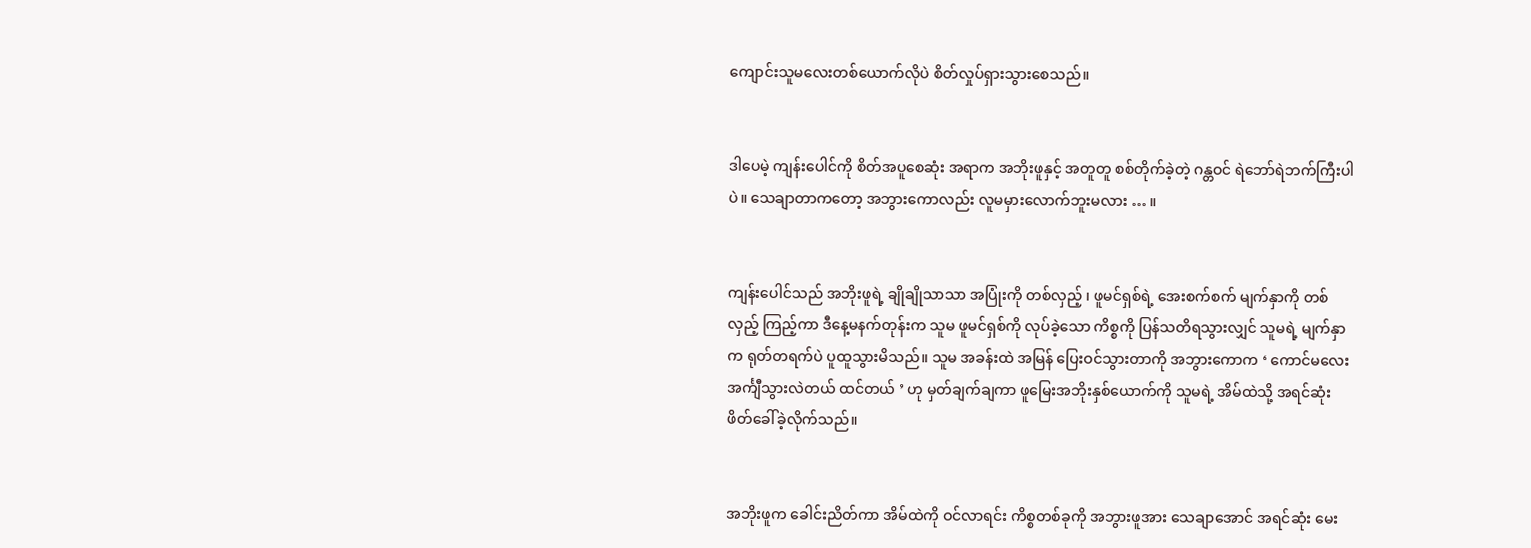ကျောင်းသူမလေးတစ်ယောက်လိုပဲ စိတ်လှုပ်ရှားသွားစေသည်။


ဒါပေမဲ့ ကျန်းပေါင်ကို စိတ်အပူစေဆုံး အရာက အဘိုးဖူနှင့် အတူတူ စစ်တိုက်ခဲ့တဲ့ ဂန္တဝင် ရဲဘော်ရဲဘက်ကြီးပါပဲ။ သေချာတာကတော့ အဘွားကောလည်း လူမမှားလောက်ဘူးမလား … ။


ကျန်းပေါင်သည် အဘိုးဖူရဲ့ ချိုချိုသာသာ အပြုံးကို တစ်လှည့် ၊ ဖူမင်ရှစ်ရဲ့ အေးစက်စက် မျက်နှာကို တစ်လှည့် ကြည့်ကာ ဒီနေ့မနက်တုန်းက သူမ ဖူမင်ရှစ်ကို လုပ်ခဲ့သော ကိစ္စကို ပြန်သတိရသွားလျှင် သူမရဲ့ မျက်နှာက ရုတ်တရက်ပဲ ပူထူသွားမိသည်။ သူမ အခန်းထဲ အမြန် ပြေးဝင်သွားတာကို အဘွားကောက ‘ ကောင်မလေး အင်္ကျီသွားလဲတယ် ထင်တယ် ’ ဟု မှတ်ချက်ချကာ ဖူမြေးအဘိုးနှစ်ယောက်ကို သူမရဲ့ အိမ်ထဲသို့ အရင်ဆုံး ဖိတ်ခေါ်ခဲ့လိုက်သည်။


အဘိုးဖူက ခေါင်းညိတ်ကာ အိမ်ထဲကို ဝင်လာရင်း ကိစ္စတစ်ခုကို အဘွားဖူအား သေချာအောင် အရင်ဆုံး မေး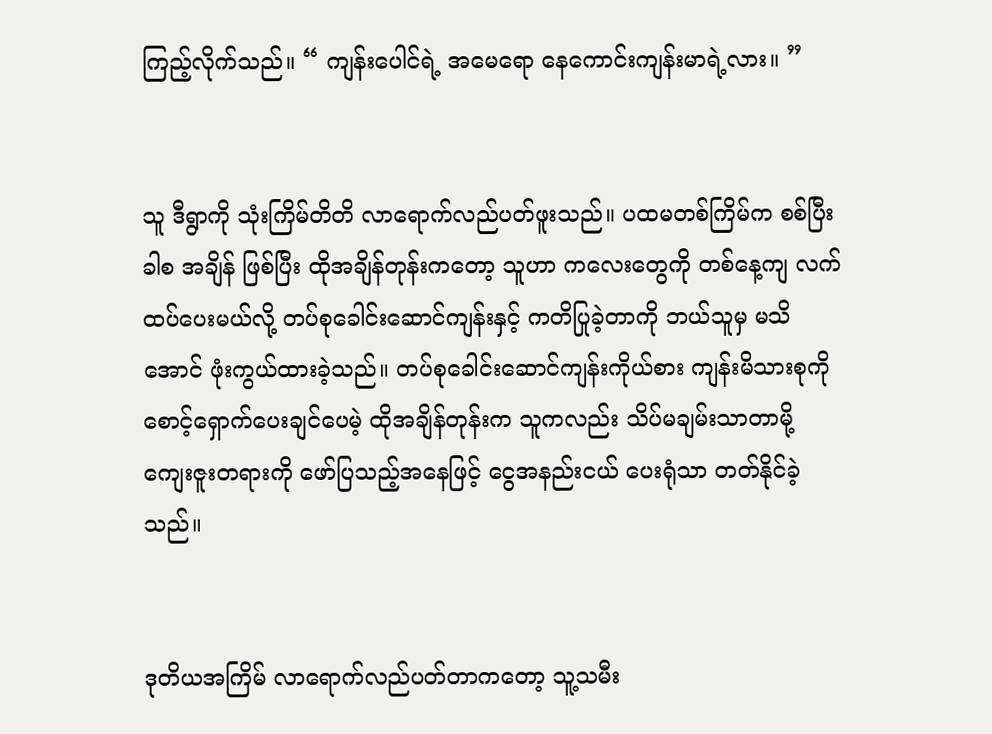ကြည့်လိုက်သည်။ “ ကျန်းပေါင်ရဲ့ အမေရော နေကောင်းကျန်းမာရဲ့လား။ ”


သူ ဒီရွာကို သုံးကြိမ်တိတိ လာရောက်လည်ပတ်ဖူးသည်။ ပထမတစ်ကြိမ်က စစ်ပြီးခါစ အချိန် ဖြစ်ပြီး ထိုအချိန်တုန်းကတော့ သူဟာ ကလေးတွေကို တစ်နေ့ကျ လက်ထပ်ပေးမယ်လို့ တပ်စုခေါင်းဆောင်ကျန်းနှင့် ကတိပြုခဲ့တာကို ဘယ်သူမှ မသိအောင် ဖုံးကွယ်ထားခဲ့သည်။ တပ်စုခေါင်းဆောင်ကျန်းကိုယ်စား ကျန်းမိသားစုကို စောင့်ရှောက်ပေးချင်ပေမဲ့ ထိုအချိန်တုန်းက သူကလည်း သိပ်မချမ်းသာတာမို့ ကျေးဇူးတရားကို ဖော်ပြသည့်အနေဖြင့် ငွေအနည်းငယ် ပေးရုံသာ တတ်နိုင်ခဲ့သည်။


ဒုတိယအကြိမ် လာရောက်လည်ပတ်တာကတော့ သူ့သမီး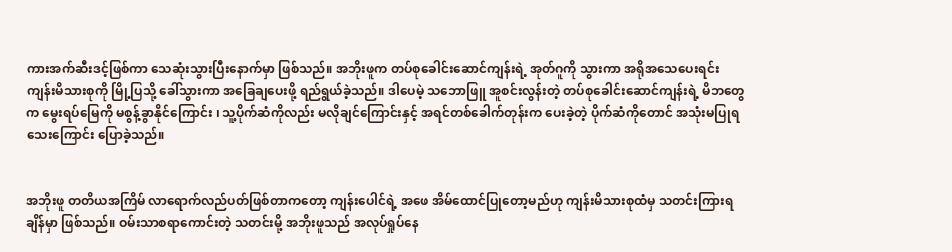ကားအက်ဆီးဒင့်ဖြစ်ကာ သေဆုံးသွားပြီးနောက်မှာ ဖြစ်သည်။ အဘိုးဖူက တပ်စုခေါင်းဆောင်ကျန်းရဲ့ အုတ်ဂူကို သွားကာ အရိုအသေပေးရင်း ကျန်းမိသားစုကို မြို့ပြသို့ ခေါ်သွားကာ အခြေချပေးဖို့ ရည်ရွယ်ခဲ့သည်။ ဒါပေမဲ့ သဘောဖြူ အူစင်းလွန်းတဲ့ တပ်စုခေါင်းဆောင်ကျန်းရဲ့ မိဘတွေက မွေးရပ်မြေကို မစွန့်ခွာနိုင်ကြောင်း ၊ သူ့ပိုက်ဆံကိုလည်း မလိုချင်ကြောင်းနှင့် အရင်တစ်ခေါက်တုန်းက ပေးခဲ့တဲ့ ပိုက်ဆံကိုတောင် အသုံးမပြုရသေးကြောင်း ပြောခဲ့သည်။


အဘိုးဖူ တတိယအကြိမ် လာရောက်လည်ပတ်ဖြစ်တာကတော့ ကျန်းပေါင်ရဲ့ အဖေ အိမ်ထောင်ပြုတော့မည်ဟု ကျန်းမိသားစုထံမှ သတင်းကြားရချိန်မှာ ဖြစ်သည်။ ဝမ်းသာစရာကောင်းတဲ့ သတင်းမို့ အဘိုးဖူသည် အလုပ်ရှုပ်နေ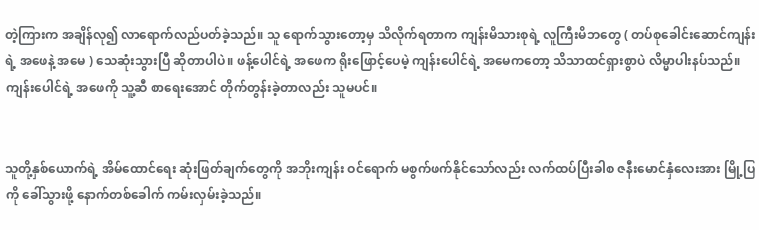တဲ့ကြားက အချိန်လု၍ လာရောက်လည်ပတ်ခဲ့သည်။ သူ ရောက်သွားတော့မှ သိလိုက်ရတာက ကျန်းမိသားစုရဲ့ လူကြီးမိဘတွေ ( တပ်စုခေါင်းဆောင်ကျန်းရဲ့ အဖေနဲ့ အမေ ) သေဆုံးသွားပြီ ဆိုတာပါပဲ။ ဖန့်ပေါင်ရဲ့ အဖေက ရိုးဖြောင့်ပေမဲ့ ကျန်းပေါင်ရဲ့ အမေကတော့ သိသာထင်ရှားစွာပဲ လိမ္မာပါးနပ်သည်။ ကျန်းပေါင်ရဲ့ အဖေကို သူ့ဆီ စာရေးအောင် တိုက်တွန်းခဲ့တာလည်း သူမပင်။


သူတို့နှစ်ယောက်ရဲ့ အိမ်ထောင်ရေး ဆုံးဖြတ်ချက်တွေကို အဘိုးကျန်း ဝင်ရောက် မစွက်ဖက်နိုင်သော်လည်း လက်ထပ်ပြီးခါစ ဇနီးမောင်နှံလေးအား မြို့ပြကို ခေါ်သွားဖို့ နောက်တစ်ခေါက် ကမ်းလှမ်းခဲ့သည်။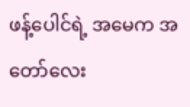ဖန့်ပေါင်ရဲ့ အမေက အတော်လေး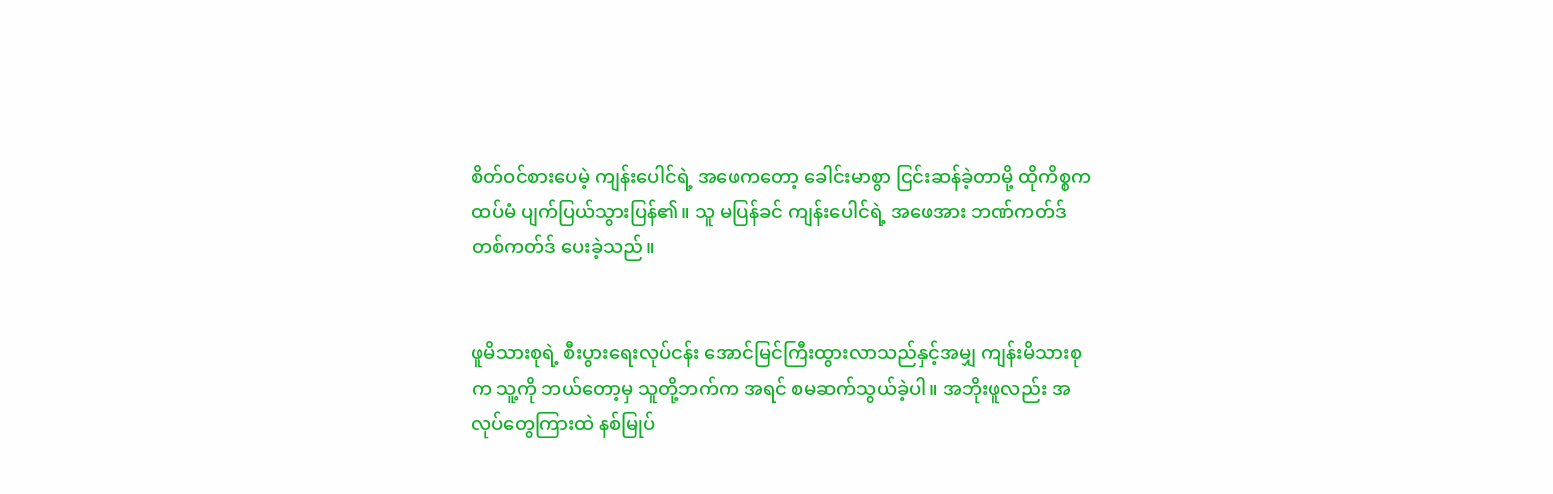စိတ်ဝင်စားပေမဲ့ ကျန်းပေါင်ရဲ့ အဖေကတော့ ခေါင်းမာစွာ ငြင်းဆန်ခဲ့တာမို့ ထိုကိစ္စက ထပ်မံ ပျက်ပြယ်သွားပြန်၏။ သူ မပြန်ခင် ကျန်းပေါင်ရဲ့ အဖေအား ဘဏ်ကတ်ဒ် တစ်ကတ်ဒ် ပေးခဲ့သည်။


ဖူမိသားစုရဲ့ စီးပွားရေးလုပ်ငန်း အောင်မြင်ကြီးထွားလာသည်နှင့်အမျှ ကျန်းမိသားစုက သူ့ကို ဘယ်တော့မှ သူတို့ဘက်က အရင် စမဆက်သွယ်ခဲ့ပါ။ အဘိုးဖူလည်း အလုပ်တွေကြားထဲ နစ်မြုပ်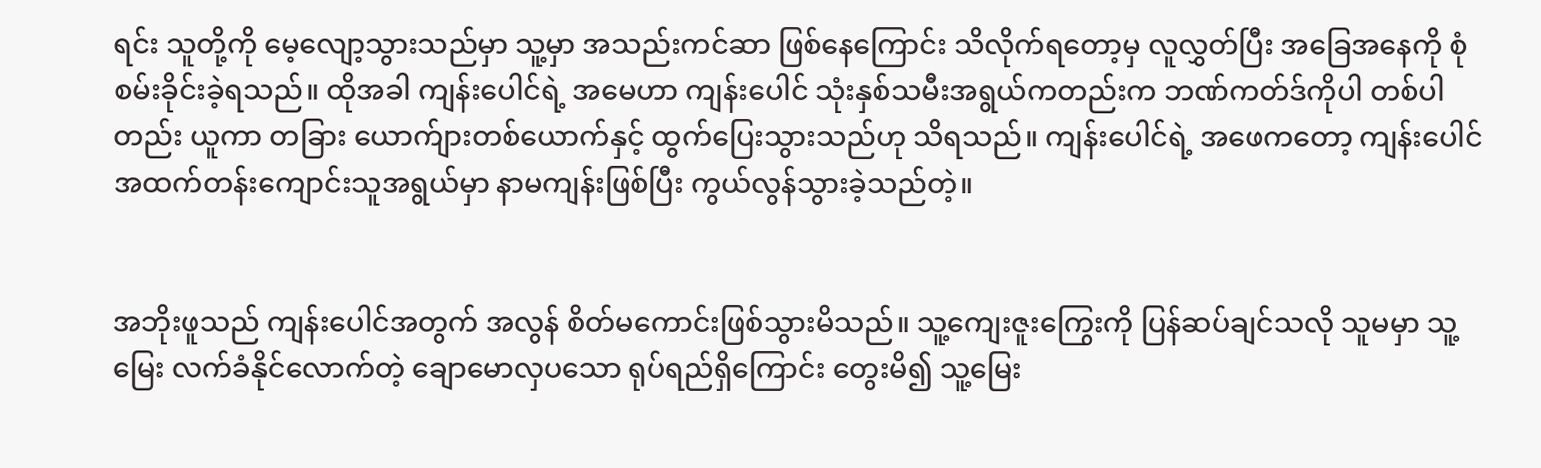ရင်း သူတို့ကို မေ့လျော့သွားသည်မှာ သူ့မှာ အသည်းကင်ဆာ ဖြစ်နေကြောင်း သိလိုက်ရတော့မှ လူလွှတ်ပြီး အခြေအနေကို စုံစမ်းခိုင်းခဲ့ရသည်။ ထိုအခါ ကျန်းပေါင်ရဲ့ အမေဟာ ကျန်းပေါင် သုံးနှစ်သမီးအရွယ်ကတည်းက ဘဏ်ကတ်ဒ်ကိုပါ တစ်ပါတည်း ယူကာ တခြား ယောက်ျားတစ်ယောက်နှင့် ထွက်ပြေးသွားသည်ဟု သိရသည်။ ကျန်းပေါင်ရဲ့ အဖေကတော့ ကျန်းပေါင် အထက်တန်းကျောင်းသူအရွယ်မှာ နာမကျန်းဖြစ်ပြီး ကွယ်လွန်သွားခဲ့သည်တဲ့။


အဘိုးဖူသည် ကျန်းပေါင်အတွက် အလွန် စိတ်မကောင်းဖြစ်သွားမိသည်။ သူ့ကျေးဇူးကြွေးကို ပြန်ဆပ်ချင်သလို သူမမှာ သူ့မြေး လက်ခံနိုင်လောက်တဲ့ ချောမောလှပသော ရုပ်ရည်ရှိကြောင်း တွေးမိ၍ သူ့မြေး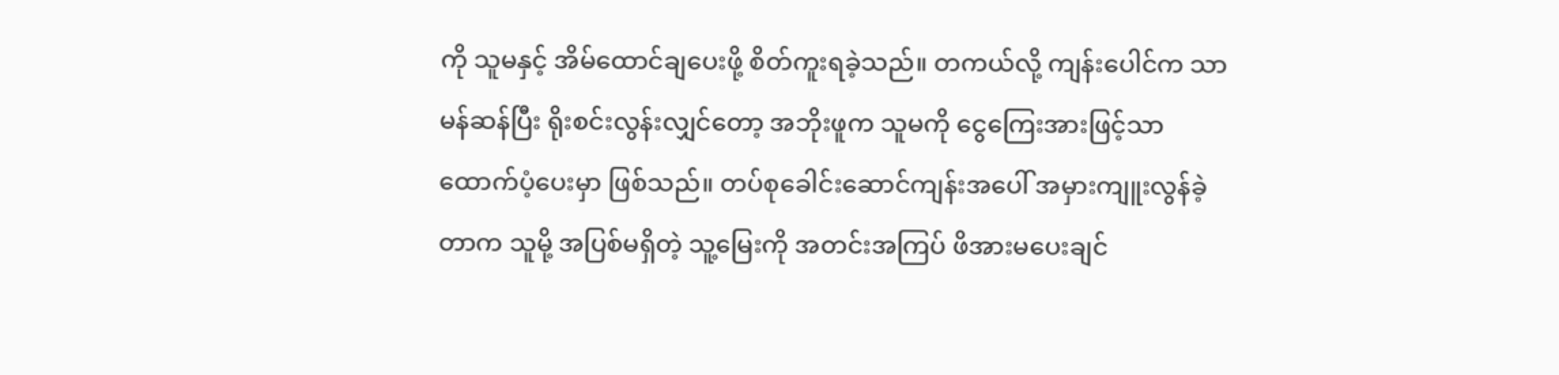ကို သူမနှင့် အိမ်ထောင်ချပေးဖို့ စိတ်ကူးရခဲ့သည်။ တကယ်လို့ ကျန်းပေါင်က သာမန်ဆန်ပြီး ရိုးစင်းလွန်းလျှင်တော့ အဘိုးဖူက သူမကို ငွေကြေးအားဖြင့်သာ ထောက်ပံ့ပေးမှာ ဖြစ်သည်။ တပ်စုခေါင်းဆောင်ကျန်းအပေါ် အမှားကျူးလွန်ခဲ့တာက သူမို့ အပြစ်မရှိတဲ့ သူ့မြေးကို အတင်းအကြပ် ဖိအားမပေးချင်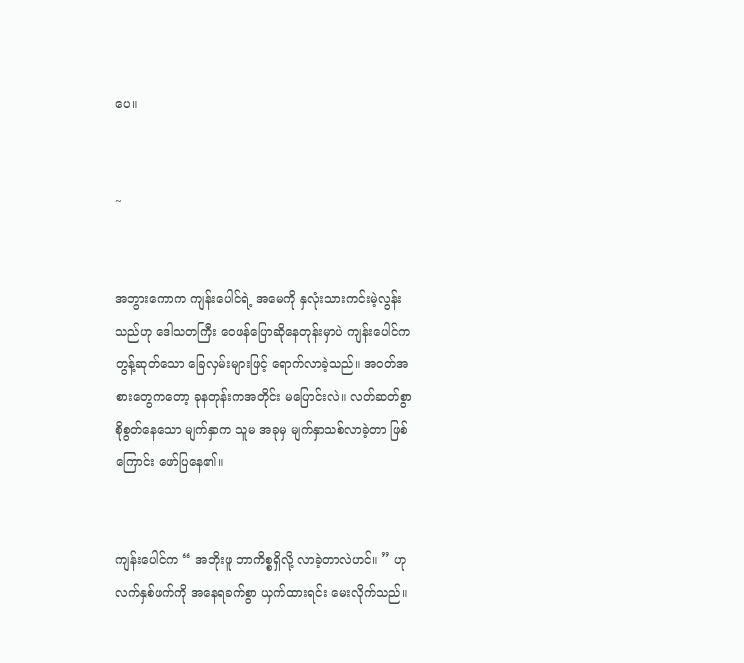ပေ။


~


အဘွားကောက ကျန်းပေါင်ရဲ့ အမေကို နှလုံးသားကင်းမဲ့လွန်းသည်ဟု ဒေါသတကြီး ဝေဖန်ပြောဆိုနေတုန်းမှာပဲ ကျန်းပေါင်က တွန့်ဆုတ်သော ခြေလှမ်းများဖြင့် ရောက်လာခဲ့သည်။ အဝတ်အစားတွေကတော့ ခုနတုန်းကအတိုင်း မပြောင်းလဲ။ လတ်ဆတ်စွာ စိုစွတ်နေသော မျက်နှာက သူမ အခုမှ မျက်နှာသစ်လာခဲ့တာ ဖြစ်ကြောင်း ဖော်ပြနေ၏။


ကျန်းပေါင်က “ အဘိုးဖူ ဘာကိစ္စရှိလို့ လာခဲ့တာလဲဟင်။ ” ဟု လက်နှစ်ဖက်ကို အနေရခက်စွာ ယှက်ထားရင်း မေးလိုက်သည်။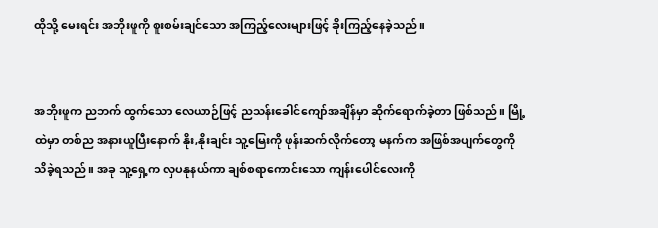ထိုသို့ မေးရင်း အဘိုးဖူကို စူးစမ်းချင်သော အကြည့်လေးများဖြင့် ခိုးကြည့်နေခဲ့သည်။


အဘိုးဖူက ညဘက် ထွက်သော လေယာဉ်ဖြင့် ညသန်းခေါင်ကျော်အချိန်မှာ ဆိုက်ရောက်ခဲ့တာ ဖြစ်သည်။ မြို့ထဲမှာ တစ်ည အနားယူပြီးနောက် နိုး,နိုးချင်း သူ့မြေးကို ဖုန်းဆက်လိုက်တော့ မနက်က အဖြစ်အပျက်တွေကို သိခဲ့ရသည်။ အခု သူ့ရှေ့က လှပနုနယ်ကာ ချစ်စရာကောင်းသော ကျန်းပေါင်လေးကို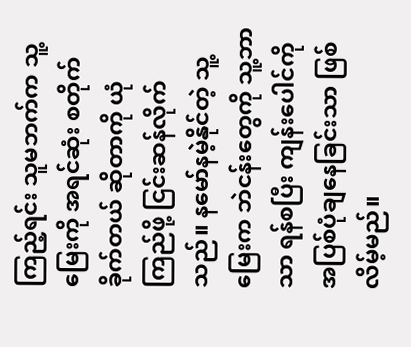ကြည့်ရင်း သူမဘက်က သူ့မြေးကို အရင်ဆုံး စတိုက်ခိုက်တယ် ဆိုတာကို ယုံကြည်ဖို့ ငြင်းဆန်လိုက်သည်။ နမော်နမဲ့နိုင်တဲ့ သူ့မြေးက ဘဲငန်းတွေကို သူ့ဘာသာ ရန်စပြီး ကျန်းပေါင်ကို အပြစ်ပုံချနေခြင်းသာ ဖြစ်လိမ့်မည်။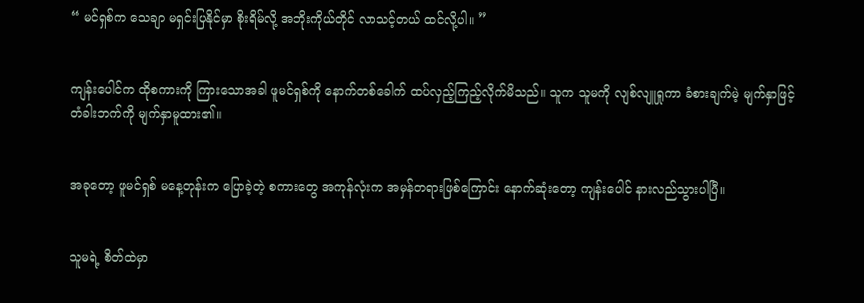“ မင်ရှစ်က သေချာ မရှင်းပြနိုင်မှာ စိုးရိမ်လို့ အဘိုးကိုယ်တိုင် လာသင့်တယ် ထင်လို့ပါ။ ”


ကျန်းပေါင်က ထိုစကားကို ကြားသောအခါ ဖူမင်ရှစ်ကို နောက်တစ်ခေါက် ထပ်လှည့်ကြည့်လိုက်မိသည်။ သူက သူမကို လျစ်လျူရှုကာ ခံစားချက်မဲ့ မျက်နှာဖြင့် တံခါးဘက်ကို မျက်နှာမူထား၏။


အခုတော့ ဖူမင်ရှစ် မနေ့တုန်းက ပြောခဲ့တဲ့ စကားတွေ အကုန်လုံးက အမှန်တရားဖြစ်ကြောင်း နောက်ဆုံးတော့ ကျန်းပေါင် နားလည်သွားပါပြီ။


သူမရဲ့ စိတ်ထဲမှာ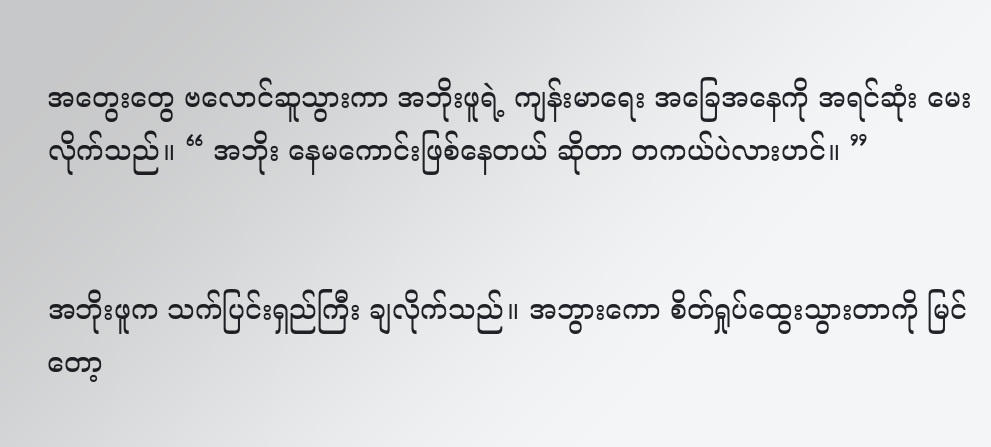အတွေးတွေ ဗလောင်ဆူသွားကာ အဘိုးဖူရဲ့ ကျန်းမာရေး အခြေအနေကို အရင်ဆုံး မေးလိုက်သည်။ “ အဘိုး နေမကောင်းဖြစ်နေတယ် ဆိုတာ တကယ်ပဲလားဟင်။ ”


အဘိုးဖူက သက်ပြင်းရှည်ကြီး ချလိုက်သည်။ အဘွားကော စိတ်ရှုပ်ထွေးသွားတာကို မြင်တော့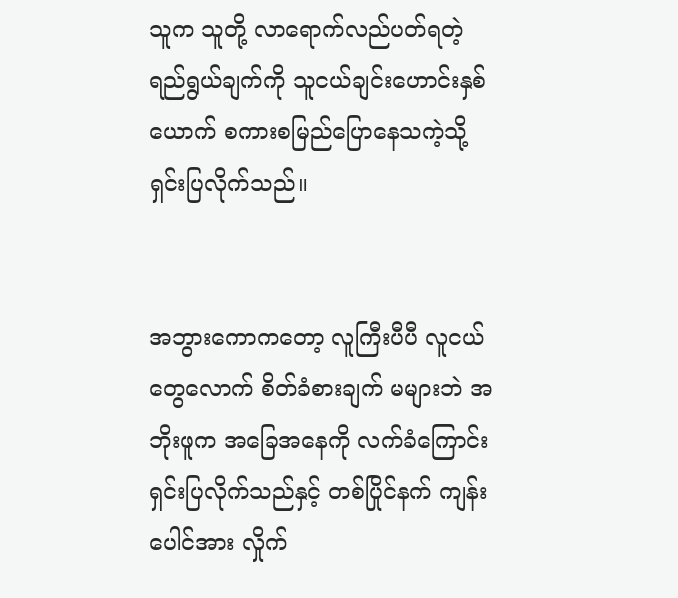သူက သူတို့ လာရောက်လည်ပတ်ရတဲ့ ရည်ရွယ်ချက်ကို သူငယ်ချင်းဟောင်းနှစ်ယောက် စကားစမြည်ပြောနေသကဲ့သို့ ရှင်းပြလိုက်သည်။


အဘွားကောကတော့ လူကြီးပီပီ လူငယ်တွေလောက် စိတ်ခံစားချက် မများဘဲ အဘိုးဖူက အခြေအနေကို လက်ခံကြောင်း ရှင်းပြလိုက်သည်နှင့် တစ်ပြိုင်နက် ကျန်းပေါင်အား လှိုက်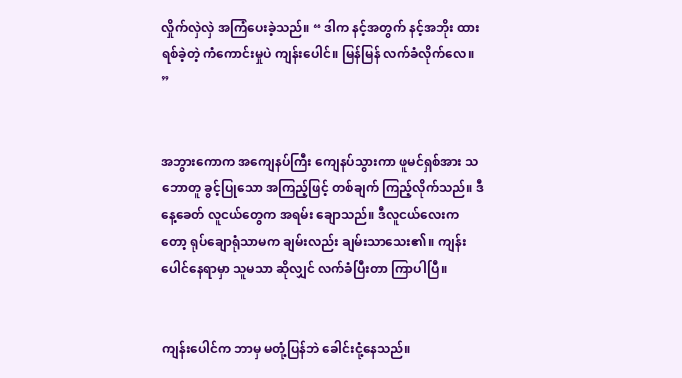လှိုက်လှဲလှဲ အကြံပေးခဲ့သည်။ “ ဒါက နင့်အတွက် နင့်အဘိုး ထားရစ်ခဲ့တဲ့ ကံကောင်းမှုပဲ ကျန်းပေါင်။ မြန်မြန် လက်ခံလိုက်လေ။ ”


အဘွားကောက အကျေနပ်ကြီး ကျေနပ်သွားကာ ဖူမင်ရှစ်အား သဘောတူ ခွင့်ပြုသော အကြည့်ဖြင့် တစ်ချက် ကြည့်လိုက်သည်။ ဒီနေ့ခေတ် လူငယ်တွေက အရမ်း ချောသည်။ ဒီလူငယ်လေးကတော့ ရုပ်ချောရုံသာမက ချမ်းလည်း ချမ်းသာသေး၏။ ကျန်းပေါင်နေရာမှာ သူမသာ ဆိုလျှင် လက်ခံပြီးတာ ကြာပါပြီ။


ကျန်းပေါင်က ဘာမှ မတုံ့ပြန်ဘဲ ခေါင်းငုံ့နေသည်။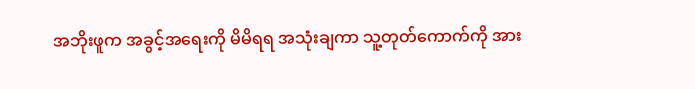အဘိုးဖူက အခွင့်အရေးကို မိမိရရ အသုံးချကာ သူ့တုတ်ကောက်ကို အား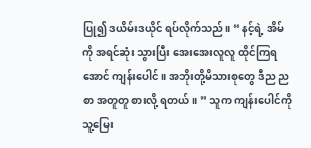ပြု၍ ဒယိမ်းဒယိုင် ရပ်လိုက်သည်။ “ နင့်ရဲ့ အိမ်ကို အရင်ဆုံး သွားပြီး အေးအေးလူလူ ထိုင်ကြရအောင် ကျန်းပေါင်။ အဘိုးတို့မိသားစုတွေ ဒီည ညစာ အတူတူ စားလို့ ရတယ်။ ” သူက ကျန်းပေါင်ကို သူ့မြေး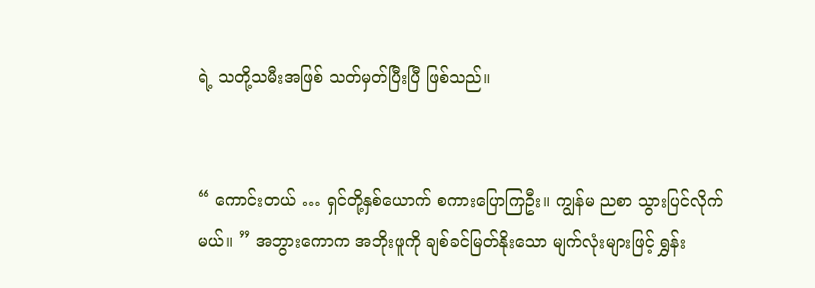ရဲ့ သတို့သမီးအဖြစ် သတ်မှတ်ပြီးပြီ ဖြစ်သည်။


“ ကောင်းတယ် … ရှင်တို့နှစ်ယောက် စကားပြောကြဦး။ ကျွန်မ ညစာ သွားပြင်လိုက်မယ်။ ” အဘွားကောက အဘိုးဖူကို ချစ်ခင်မြတ်နိုးသော မျက်လုံးများဖြင့် ရွှန်း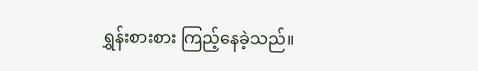ရွှန်းစားစား ကြည့်နေခဲ့သည်။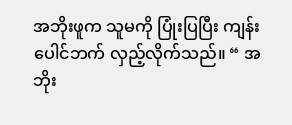အဘိုးဖူက သူမကို ပြုံးပြပြီး ကျန်းပေါင်ဘက် လှည့်လိုက်သည်။ “ အဘိုး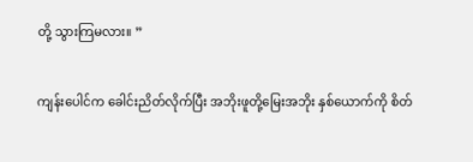တို့ သွားကြမလား။ ”


ကျန်းပေါင်က ခေါင်းညိတ်လိုက်ပြီး အဘိုးဖူတို့မြေးအဘိုး နှစ်ယောက်ကို စိတ်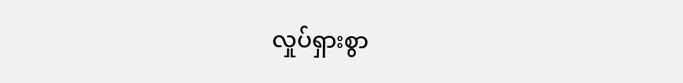လှုပ်ရှားစွာ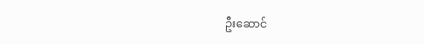ဦးဆောင်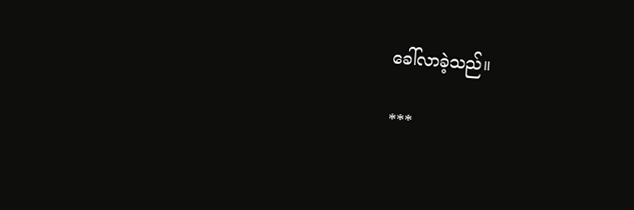ခေါ်လာခဲ့သည်။

***